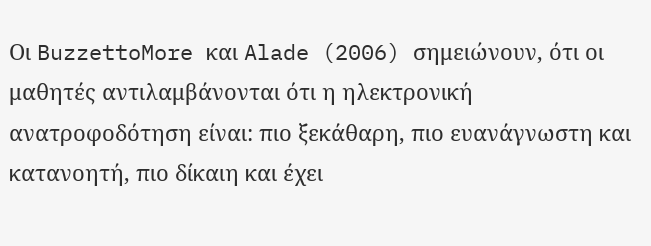Οι BuzzettoMore και Alade (2006) σημειώνουν, ότι οι μαθητές αντιλαμβάνονται ότι η ηλεκτρονική ανατροφοδότηση είναι: πιο ξεκάθαρη, πιο ευανάγνωστη και κατανοητή, πιο δίκαιη και έχει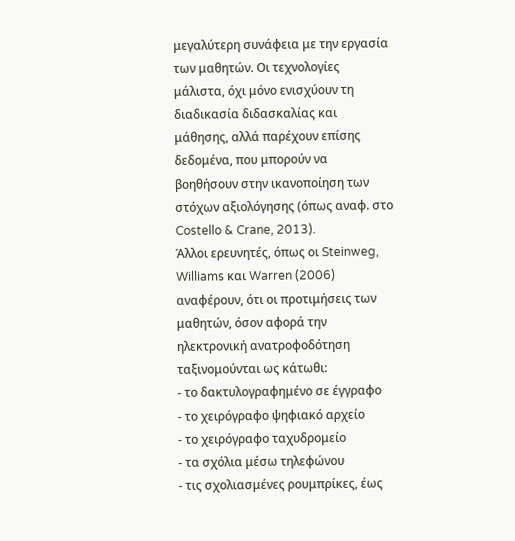μεγαλύτερη συνάφεια με την εργασία των μαθητών. Οι τεχνολογίες μάλιστα, όχι μόνο ενισχύουν τη διαδικασία διδασκαλίας και μάθησης, αλλά παρέχουν επίσης δεδομένα, που μπορούν να βοηθήσουν στην ικανοποίηση των στόχων αξιολόγησης (όπως αναφ. στο Costello & Crane, 2013).
Άλλοι ερευνητές, όπως οι Steinweg, Williams και Warren (2006) αναφέρουν, ότι οι προτιμήσεις των μαθητών, όσον αφορά την ηλεκτρονική ανατροφοδότηση ταξινομούνται ως κάτωθι:
- το δακτυλογραφημένο σε έγγραφο
- το χειρόγραφο ψηφιακό αρχείο
- το χειρόγραφο ταχυδρομείο
- τα σχόλια μέσω τηλεφώνου
- τις σχολιασμένες ρουμπρίκες, έως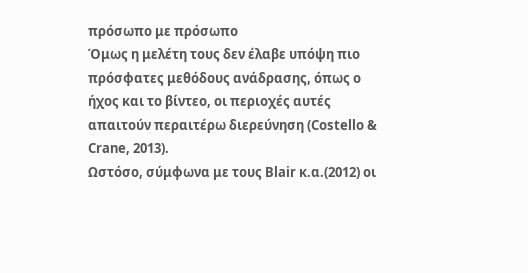πρόσωπο με πρόσωπο
Όμως η μελέτη τους δεν έλαβε υπόψη πιο πρόσφατες μεθόδους ανάδρασης, όπως ο ήχος και το βίντεο, οι περιοχές αυτές απαιτούν περαιτέρω διερεύνηση (Costello & Crane, 2013).
Ωστόσο, σύμφωνα με τους Blair κ.α.(2012) οι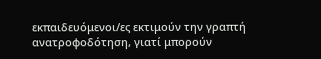εκπαιδευόμενοι/ες εκτιμούν την γραπτή ανατροφοδότηση, γιατί μπορούν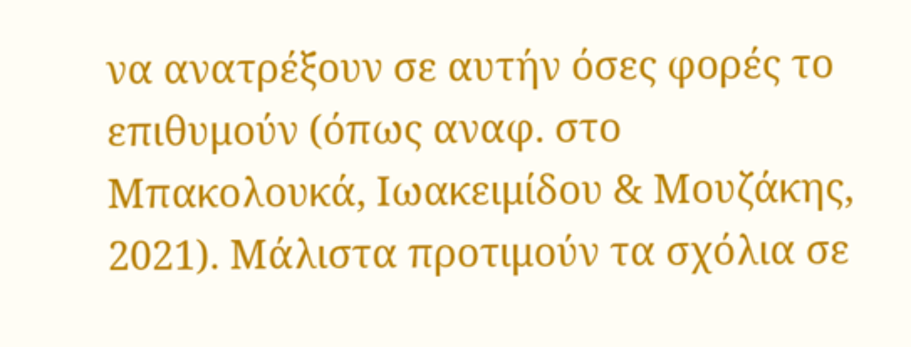να ανατρέξουν σε αυτήν όσες φορές το επιθυμούν (όπως αναφ. στο Μπακολουκά, Ιωακειμίδου & Μουζάκης, 2021). Μάλιστα προτιμούν τα σχόλια σε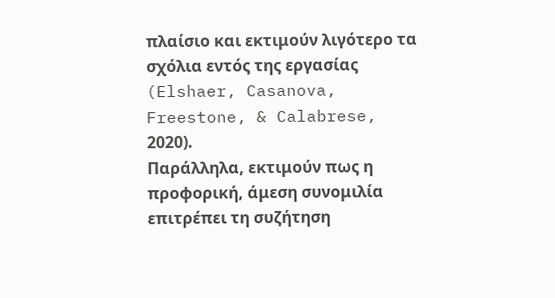πλαίσιο και εκτιμούν λιγότερο τα σχόλια εντός της εργασίας (Elshaer, Casanova, Freestone, & Calabrese, 2020).
Παράλληλα, εκτιμούν πως η προφορική, άμεση συνομιλία επιτρέπει τη συζήτηση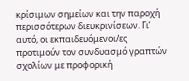κρίσιμων σημείων και την παροχή περισσότερων διευκρινίσεων. Γι’ αυτό, οι εκπαιδευόμενοι/ες προτιμούν τον συνδυασμό γραπτών σχολίων με προφορική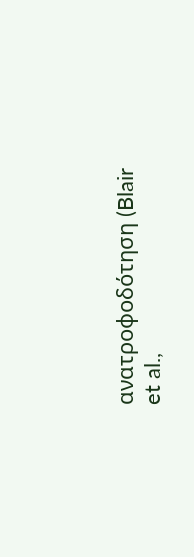ανατροφοδότηση (Blair et al.,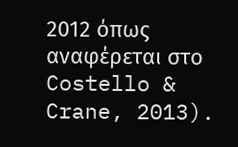2012 όπως αναφέρεται στο Costello & Crane, 2013).